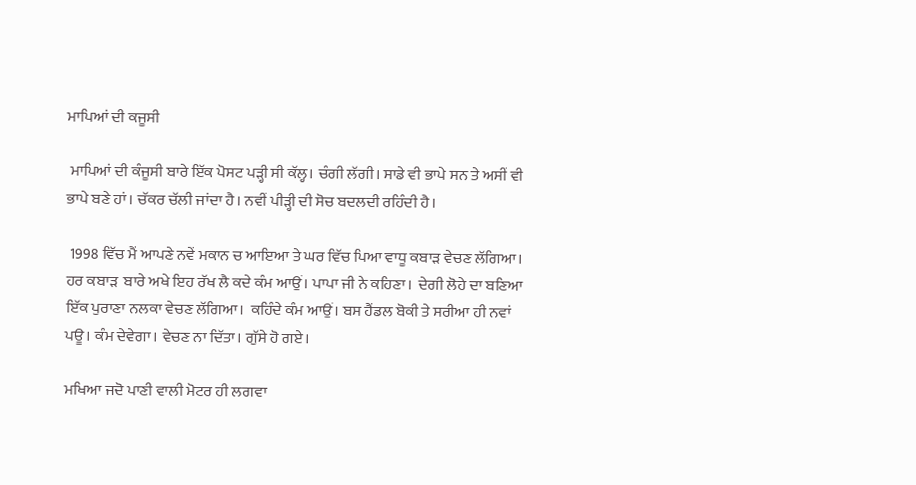ਮਾਪਿਆਂ ਦੀ ਕਜੂਸੀ

 ਮਾਪਿਆਂ ਦੀ ਕੰਜੂਸੀ ਬਾਰੇ ਇੱਕ ਪੋਸਟ ਪੜ੍ਹੀ ਸੀ ਕੱਲ੍ਹ। ਚੰਗੀ ਲੱਗੀ। ਸਾਡੇ ਵੀ ਭਾਪੇ ਸਨ ਤੇ ਅਸੀਂ ਵੀ ਭਾਪੇ ਬਣੇ ਹਾਂ। ਚੱਕਰ ਚੱਲੀ ਜਾਂਦਾ ਹੈ। ਨਵੀਂ ਪੀੜ੍ਹੀ ਦੀ ਸੋਚ ਬਦਲਦੀ ਰਹਿੰਦੀ ਹੈ।

 1998 ਵਿੱਚ ਮੈਂ ਆਪਣੇ ਨਵੇਂ ਮਕਾਨ ਚ ਆਇਆ ਤੇ ਘਰ ਵਿੱਚ ਪਿਆ ਵਾਧੂ ਕਬਾੜ ਵੇਚਣ ਲੱਗਿਆ। ਹਰ ਕਬਾੜ  ਬਾਰੇ ਅਖੇ ਇਹ ਰੱਖ ਲੈ ਕਦੇ ਕੰਮ ਆਉਂ। ਪਾਪਾ ਜੀ ਨੇ ਕਹਿਣਾ।  ਦੇਗੀ ਲੋਹੇ ਦਾ ਬਣਿਆ ਇੱਕ ਪੁਰਾਣਾ ਨਲਕਾ ਵੇਚਣ ਲੱਗਿਆ।  ਕਹਿੰਦੇ ਕੰਮ ਆਉਂ। ਬਸ ਹੈਂਡਲ ਬੋਕੀ ਤੇ ਸਰੀਆ ਹੀ ਨਵਾਂ ਪਊ। ਕੰਮ ਦੇਵੇਗਾ। ਵੇਚਣ ਨਾ ਦਿੱਤਾ। ਗੁੱਸੇ ਹੋ ਗਏ।

ਮਖਿਆ ਜਦੋ ਪਾਣੀ ਵਾਲੀ ਮੋਟਰ ਹੀ ਲਗਵਾ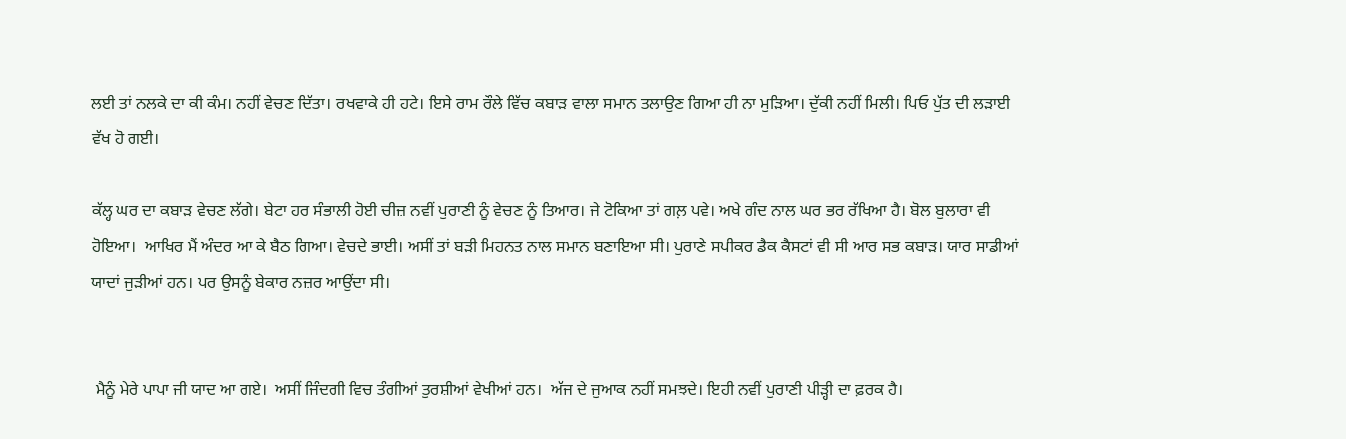ਲਈ ਤਾਂ ਨਲਕੇ ਦਾ ਕੀ ਕੰਮ। ਨਹੀਂ ਵੇਚਣ ਦਿੱਤਾ। ਰਖਵਾਕੇ ਹੀ ਹਟੇ। ਇਸੇ ਰਾਮ ਰੌਲੇ ਵਿੱਚ ਕਬਾੜ ਵਾਲਾ ਸਮਾਨ ਤਲਾਉਣ ਗਿਆ ਹੀ ਨਾ ਮੁੜਿਆ। ਦੁੱਕੀ ਨਹੀਂ ਮਿਲੀ। ਪਿਓ ਪੁੱਤ ਦੀ ਲੜਾਈ ਵੱਖ ਹੋ ਗਈ।

ਕੱਲ੍ਹ ਘਰ ਦਾ ਕਬਾੜ ਵੇਚਣ ਲੱਗੇ। ਬੇਟਾ ਹਰ ਸੰਭਾਲੀ ਹੋਈ ਚੀਜ਼ ਨਵੀਂ ਪੁਰਾਣੀ ਨੂੰ ਵੇਚਣ ਨੂੰ ਤਿਆਰ। ਜੇ ਟੋਕਿਆ ਤਾਂ ਗਲ਼ ਪਵੇ। ਅਖੇ ਗੰਦ ਨਾਲ ਘਰ ਭਰ ਰੱਖਿਆ ਹੈ। ਬੋਲ ਬੁਲਾਰਾ ਵੀ ਹੋਇਆ।  ਆਖਿਰ ਮੈਂ ਅੰਦਰ ਆ ਕੇ ਬੈਠ ਗਿਆ। ਵੇਚਦੇ ਭਾਈ। ਅਸੀਂ ਤਾਂ ਬੜੀ ਮਿਹਨਤ ਨਾਲ ਸਮਾਨ ਬਣਾਇਆ ਸੀ। ਪੁਰਾਣੇ ਸਪੀਕਰ ਡੈਕ ਕੈਸਟਾਂ ਵੀ ਸੀ ਆਰ ਸਭ ਕਬਾੜ। ਯਾਰ ਸਾਡੀਆਂ ਯਾਦਾਂ ਜੁੜੀਆਂ ਹਨ। ਪਰ ਉਸਨੂੰ ਬੇਕਾਰ ਨਜ਼ਰ ਆਉਂਦਾ ਸੀ।


 ਮੈਨੂੰ ਮੇਰੇ ਪਾਪਾ ਜੀ ਯਾਦ ਆ ਗਏ।  ਅਸੀਂ ਜਿੰਦਗੀ ਵਿਚ ਤੰਗੀਆਂ ਤੁਰਸ਼ੀਆਂ ਵੇਖੀਆਂ ਹਨ।  ਅੱਜ ਦੇ ਜੁਆਕ ਨਹੀਂ ਸਮਝਦੇ। ਇਹੀ ਨਵੀਂ ਪੁਰਾਣੀ ਪੀੜ੍ਹੀ ਦਾ ਫ਼ਰਕ ਹੈ।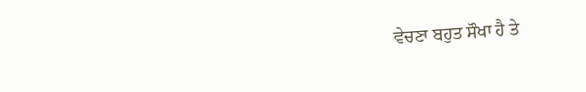ਵੇਚਣਾ ਬਹੁਤ ਸੌਖਾ ਹੈ ਤੇ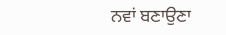ਨਵਾਂ ਬਣਾਉਣਾ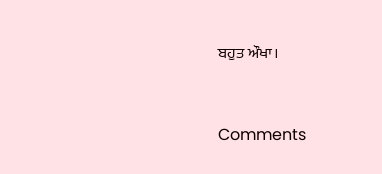ਬਹੁਤ ਔਖਾ।


Comments